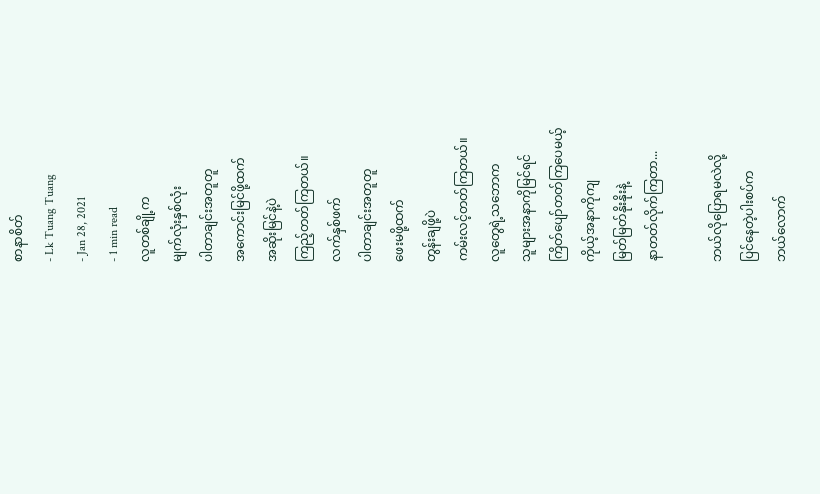စာနာစိတ်
- Lk Tuang Tuang
- Jan 28, 2021
- 1 min read
လူတစ်ချို့က
မျက်လုံးနှစ်လုံး
ပါတာချင်းအတူတူ
အကောင်းမြင်ဖို့ထက်
အဆိုးမြင်နဲ့ပဲ
ကြည့်တတ်ကြတယ်။
လက်နှစ်ဖက်
ပါတာချင်းအတူတူ
ဖေးမဖို့ထက်
တွန်းချဖို့ပဲ
ကမ်းလင့်တတ်ကြတယ်။
လူတွေရဲ့သဘောက
သူများအနာကိုမြင်ရင်
ကြိတ်ပျော်တတ်ကြပေမယ့်
ကိုယ့်အနာကိုကျ
မြတ်မြတ်နိုးနိုးနဲ့
နာတတ်လိုက်ကြတာ...

ဘယ်လိုပြောရမလဲလို့
ပြင်နေတဲ့ပါးစပ်က
ဘယ်လောက်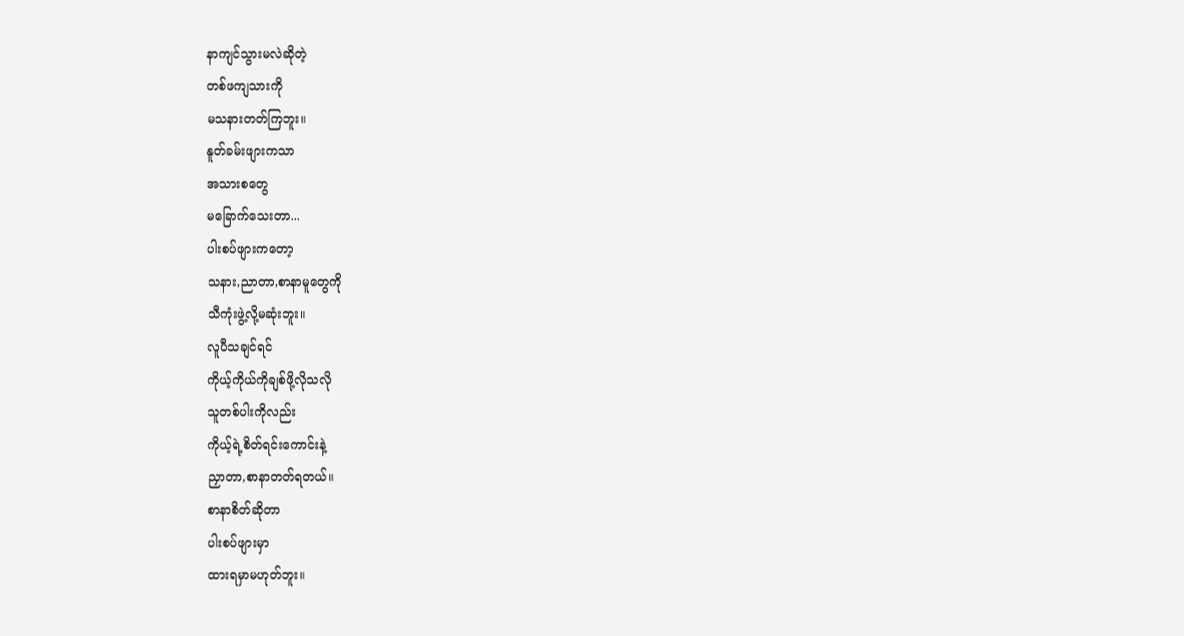နာကျင်သွားမလဲဆိုတဲ့
တစ်ဖကျသားကို
မသနားတတ်ကြဘူး။
နူတ်ခမ်းဖျားကသာ
အသားစတွေ
မခြောက်သေးတာ...
ပါးစပ်ဖျားကတော့
သနား,ညာတာ,စာနာမူတွေကို
သီကုံးဖွဲ့လို့မဆုံးဘူး။
လူပီသချင်ရင်
ကိုယ့်ကိုယ်ကိုချစ်ဖို့လိုသလို
သူတစ်ပါးကိုလည်း
ကိုယ့်ရဲ့စိတ်ရင်းကောင်းနဲ့
ညှာတာ,စာနာတတ်ရတယ်။
စာနာစိတ်ဆိုတာ
ပါးစပ်ဖျားမှာ
ထားရမှာမဟုတ်ဘူး။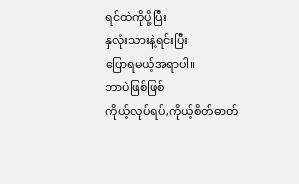ရင်ထဲကိုပို့ပြီး
နှလုံးသားနဲ့ရင်းပြီး
ပြောရမယ့်အရာပါ။
ဘာပဲဖြစ်ဖြစ်
ကိုယ့်လုပ်ရပ်,ကိုယ့်စိတ်ဓာတ်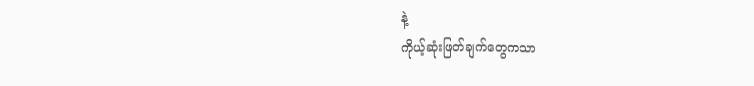နဲ့
ကိုယ့်ဆုံးဖြတ်ချက်တွေကသာ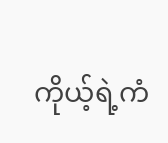ကိုယ့်ရဲ့ကံ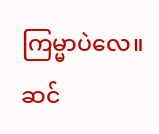ကြမ္မာပဲလေ။
ဆင်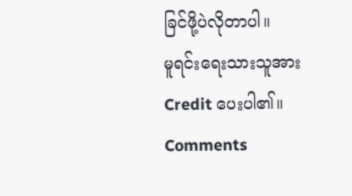ခြင်ဖို့ပဲလိုတာပါ။
မူရင်းရေးသားသူအား
Credit ပေးပါ၏။
Comments